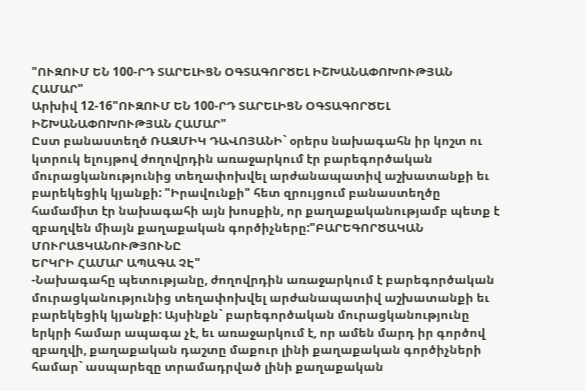"ՈՒԶՈՒՄ ԵՆ 100-ՐԴ ՏԱՐԵԼԻՑՆ ՕԳՏԱԳՈՐԾԵԼ ԻՇԽԱՆԱՓՈԽՈՒԹՅԱՆ ՀԱՄԱՐ"
Արխիվ 12-16"ՈՒԶՈՒՄ ԵՆ 100-ՐԴ ՏԱՐԵԼԻՑՆ ՕԳՏԱԳՈՐԾԵԼ
ԻՇԽԱՆԱՓՈԽՈՒԹՅԱՆ ՀԱՄԱՐ"
Ըստ բանաստեղծ ՌԱԶՄԻԿ ԴԱՎՈՅԱՆԻ` օրերս նախագահն իր կոշտ ու կտրուկ ելույթով ժողովրդին առաջարկում էր բարեգործական մուրացկանությունից տեղափոխվել արժանապատիվ աշխատանքի եւ բարեկեցիկ կյանքի: "Իրավունքի" հետ զրույցում բանաստեղծը համամիտ էր նախագահի այն խոսքին, որ քաղաքականությամբ պետք է զբաղվեն միայն քաղաքական գործիչները:"ԲԱՐԵԳՈՐԾԱԿԱՆ ՄՈՒՐԱՑԿԱՆՈՒԹՅՈՒՆԸ
ԵՐԿՐԻ ՀԱՄԱՐ ԱՊԱԳԱ ՉԷ"
-Նախագահը պետությանը, ժողովրդին առաջարկում է բարեգործական մուրացկանությունից տեղափոխվել արժանապատիվ աշխատանքի եւ բարեկեցիկ կյանքի: Այսինքն` բարեգործական մուրացկանությունը երկրի համար ապագա չէ, եւ առաջարկում է, որ ամեն մարդ իր գործով զբաղվի, քաղաքական դաշտը մաքուր լինի քաղաքական գործիչների համար` ասպարեզը տրամադրված լինի քաղաքական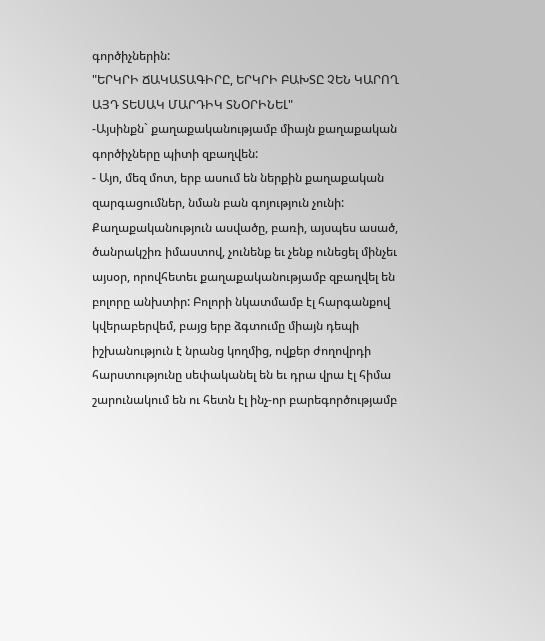գործիչներին:
"ԵՐԿՐԻ ՃԱԿԱՏԱԳԻՐԸ, ԵՐԿՐԻ ԲԱԽՏԸ ՉԵՆ ԿԱՐՈՂ ԱՅԴ ՏԵՍԱԿ ՄԱՐԴԻԿ ՏՆՕՐԻՆԵԼ"
-Այսինքն` քաղաքականությամբ միայն քաղաքական գործիչները պիտի զբաղվեն:
- Այո, մեզ մոտ, երբ ասում են ներքին քաղաքական զարգացումներ, նման բան գոյություն չունի: Քաղաքականություն ասվածը, բառի, այսպես ասած, ծանրակշիռ իմաստով, չունենք եւ չենք ունեցել մինչեւ այսօր, որովհետեւ քաղաքականությամբ զբաղվել են բոլորը անխտիր: Բոլորի նկատմամբ էլ հարգանքով կվերաբերվեմ, բայց երբ ձգտումը միայն դեպի իշխանություն է նրանց կողմից, ովքեր ժողովրդի հարստությունը սեփականել են եւ դրա վրա էլ հիմա շարունակում են ու հետն էլ ինչ-որ բարեգործությամբ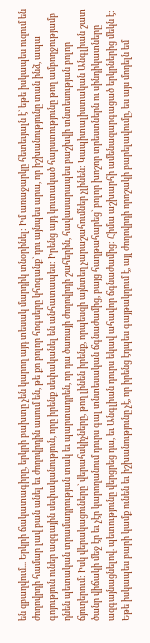են զբաղվում... Երկրի ճակատագիրը, երկրի բախտը չեն կարող այդ տեսակ մարդիկ տնօրինել: Իմ առաջարկը հետեւյալն է` եթե իսկապես ուզում են ժողովրդի համար լավ բան անել եւ ժողովրդին ասում են, թե քո բոլոր հոգսերը կհոգանք` դու այնպես արա, որ իշխանությունը տան ինձ, ապա գոյություն ուներ ազգային սեփականություն, որը իրենք սեփականել են անհատապես: Իրենց այդ կուտակած հարստությունը թող ամբողջությամբ դնեն պետական տրամադրության տակ եւ պարտադրեն, որ դա ծառայի ժողովրդի շահերին, հավասարապես բաշխվի տնտեսության բոլոր ճյուղերում: Իսկ վերակացուները` վերահսկիչները, թող լինեն իրենք, որպեսզի այնտեղ չարաշահումներ չլինեն: Կապիտալիստական Անգլիան շատ ծանր վիճակի մեջ էր եւ չէր կարողանում դուրս գալ տնտեսական ճգնաժամից, բայց հաղթահարեց` բոլոր խոշոր տրեստներն ու սինդիկատները ազգայնացնելով. պետությունը վերցրեց դա, եւ Անգլիան դուրս եկավ ահավոր ճգնաժամից: Հիմա աշխարհի ամենազարգացած երկրներից մեկն է: Եթե իսկապես բարի կամք ունեն եւ իշխանությունը չէ, որ իրենց էդպես գայթակղում է, այլ ժողովրդի որոշակի բարելավումը, ես այս մոդելն եմ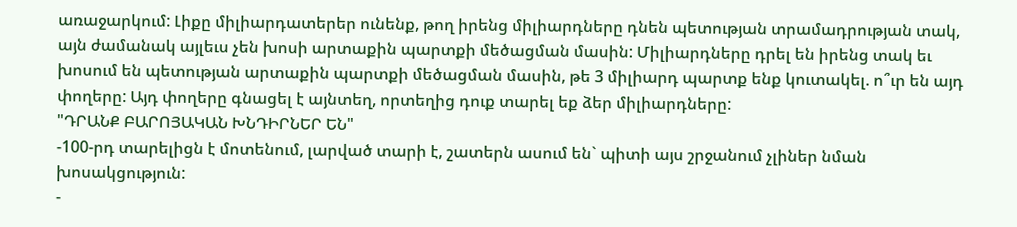առաջարկում: Լիքը միլիարդատերեր ունենք, թող իրենց միլիարդները դնեն պետության տրամադրության տակ, այն ժամանակ այլեւս չեն խոսի արտաքին պարտքի մեծացման մասին: Միլիարդները դրել են իրենց տակ եւ խոսում են պետության արտաքին պարտքի մեծացման մասին, թե 3 միլիարդ պարտք ենք կուտակել. ո՞ւր են այդ փողերը: Այդ փողերը գնացել է այնտեղ, որտեղից դուք տարել եք ձեր միլիարդները:
"ԴՐԱՆՔ ԲԱՐՈՅԱԿԱՆ ԽՆԴԻՐՆԵՐ ԵՆ"
-100-րդ տարելիցն է մոտենում, լարված տարի է, շատերն ասում են` պիտի այս շրջանում չլիներ նման խոսակցություն:
-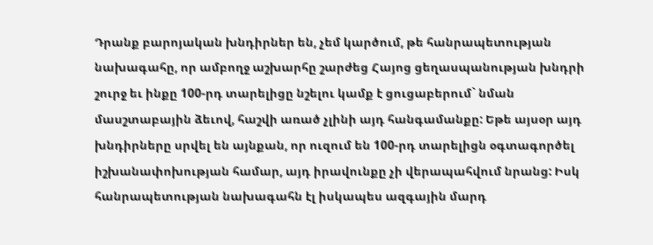Դրանք բարոյական խնդիրներ են, չեմ կարծում, թե հանրապետության նախագահը, որ ամբողջ աշխարհը շարժեց Հայոց ցեղասպանության խնդրի շուրջ եւ ինքը 100-րդ տարելիցը նշելու կամք է ցուցաբերում` նման մասշտաբային ձեւով, հաշվի առած չլինի այդ հանգամանքը: Եթե այսօր այդ խնդիրները սրվել են այնքան, որ ուզում են 100-րդ տարելիցն օգտագործել իշխանափոխության համար, այդ իրավունքը չի վերապահվում նրանց: Իսկ հանրապետության նախագահն էլ իսկապես ազգային մարդ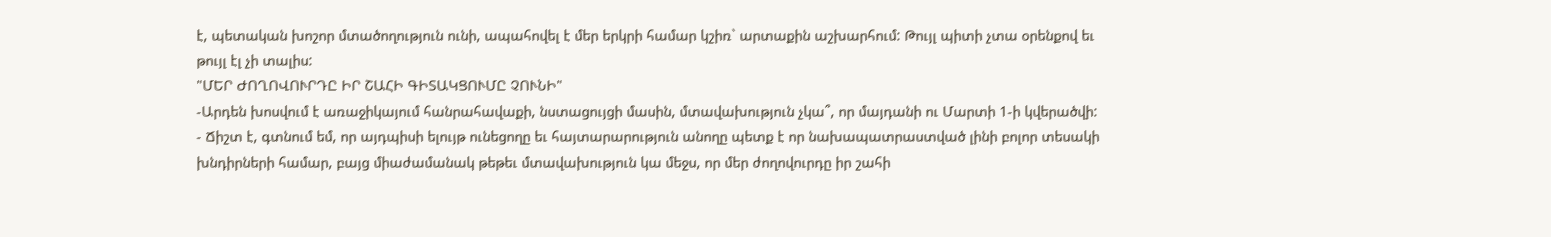է, պետական խոշոր մտածողություն ունի, ապահովել է մեր երկրի համար կշիռ` արտաքին աշխարհում: Թույլ պիտի չտա օրենքով եւ թույլ էլ չի տալիս:
"ՄԵՐ ԺՈՂՈՎՈՒՐԴԸ ԻՐ ՇԱՀԻ ԳԻՏԱԿՑՈՒՄԸ ՉՈՒՆԻ"
-Արդեն խոսվում է առաջիկայում հանրահավաքի, նստացույցի մասին, մտավախություն չկա՞, որ մայդանի ու Մարտի 1-ի կվերածվի:
- Ճիշտ է, գտնում եմ, որ այդպիսի ելույթ ունեցողը եւ հայտարարություն անողը պետք է որ նախապատրաստված լինի բոլոր տեսակի խնդիրների համար, բայց միաժամանակ թեթեւ մտավախություն կա մեջս, որ մեր ժողովուրդը իր շահի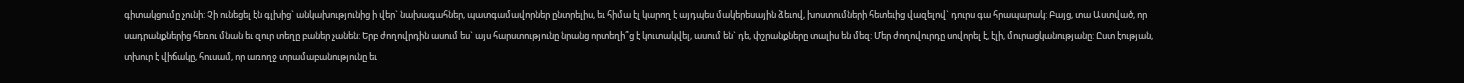գիտակցումը չունի: Չի ունեցել էն գլխից` անկախությունից ի վեր` նախագահներ, պատգամավորներ ընտրելիս, եւ հիմա էլ կարող է այդպես մակերեսային ձեւով, խոստումների հետեւից վազելով` դուրս գա հրապարակ: Բայց, տա Աստված, որ սադրանքներից հեռու մնան եւ զուր տեղը բաներ չանեն: Երբ ժողովրդին ասում ես` այս հարստությունը նրանց որտեղի՞ց է կուտակվել, ասում են` դե, փշրանքները տալիս են մեզ: Մեր ժողովուրդը սովորել է, էլի, մուրացկանությանը: Ըստ էության, տխուր է վիճակը, հուսամ, որ առողջ տրամաբանությունը եւ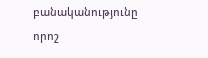բանականությունը որոշ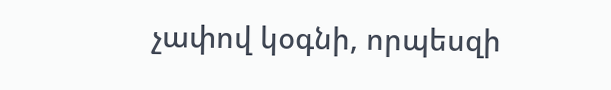չափով կօգնի, որպեսզի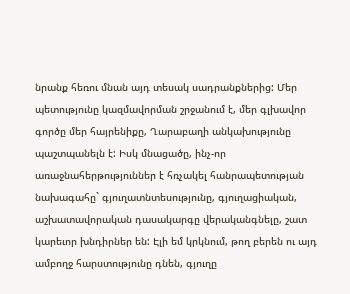նրանք հեռու մնան այդ տեսակ սադրանքներից: Մեր պետությունը կազմավորման շրջանում է, մեր գլխավոր գործը մեր հայրենիքը, Ղարաբաղի անկախությունը պաշտպանելն է: Իսկ մնացածը, ինչ-որ առաջնահերթություններ է հռչակել հանրապետության նախագահը` գյուղատնտեսությունը, գյուղացիական, աշխատավորական դասակարգը վերականգնելը, շատ կարեւոր խնդիրներ են: Էլի եմ կրկնում, թող բերեն ու այդ ամբողջ հարստությունը դնեն, գյուղը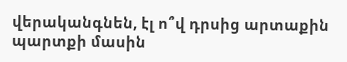վերականգնեն, էլ ո՞վ դրսից արտաքին պարտքի մասին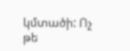կմտածի: Ոչ թե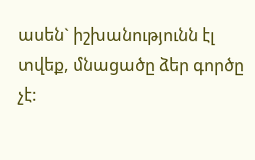ասեն` իշխանությունն էլ տվեք, մնացածը ձեր գործը չէ: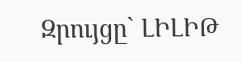Զրույցը` ԼԻԼԻԹ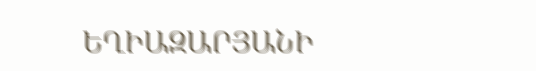ԵՂԻԱԶԱՐՅԱՆԻ